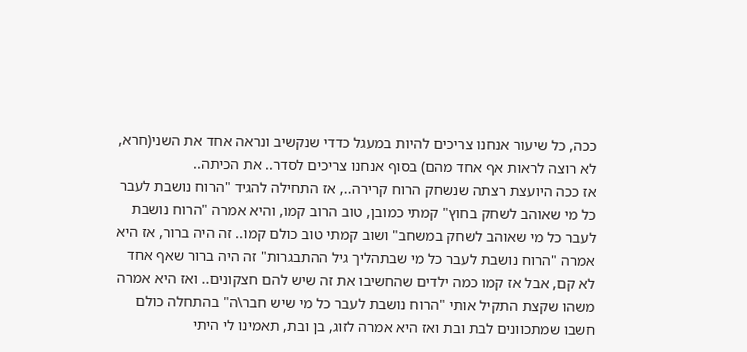ככה, כל שיעור אנחנו צריכים להיות במעגל כדדי שנקשיב ונראה אחד את השני(חרא, לא רוצה לראות אף אחד מהם) בסוף אנחנו צריכים לסדר.. את הכיתה..
אז ככה היועצת רצתה שנשחק הרוח קרירה.., אז התחילה להגיד "הרוח נושבת לעבר כל מי שאוהב לשחק בחוץ" קמתי כמובן, טוב הרוב קמו, והיא אמרה "הרוח נושבת לעבר כל מי שאוהב לשחק במשחב" ושוב קמתי טוב כולם קמו.. זה היה ברור, אז היא אמרה "הרוח נושבת לעבר כל מי שבתהליך גיל ההתבגרות" זה היה ברור שאף אחד לא קם, אבל אז קמו כמה ילדים שהחשיבו את זה שיש להם חצקונים.. ואז היא אמרה משהו שקצת התקיל אותי "הרוח נושבת לעבר כל מי שיש חבר\ה" בהתחלה כולם חשבו שמתכוונים לבת ובת ואז היא אמרה לזוג, בן ובת, תאמינו לי היתי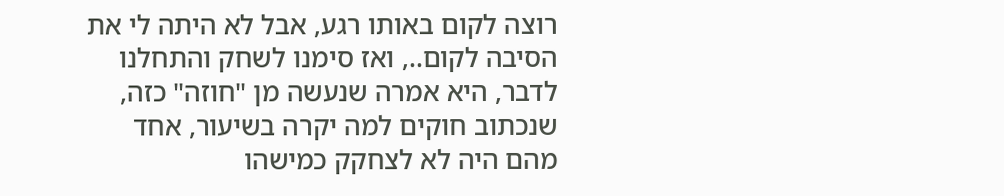רוצה לקום באותו רגע, אבל לא היתה לי את הסיבה לקום.., ואז סימנו לשחק והתחלנו לדבר, היא אמרה שנעשה מן "חוזה" כזה, שנכתוב חוקים למה יקרה בשיעור, אחד מהם היה לא לצחקק כמישהו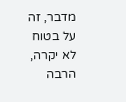מדבר, זה על בטוח לא יקרה, הרבה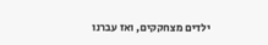ילדים מצחקקים, ואז עברנו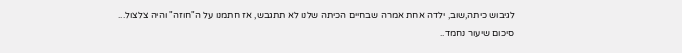לגיבוש כיתה,שוב, ילדה אחת אמרה שבחיים הכיתה שלנו לא תתגבש, אז חתמנו על ה"חוזה" והיה צלצול... סיכום שיעור נחמד..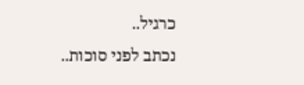כרגיל..
נכתב לפני סוכות..